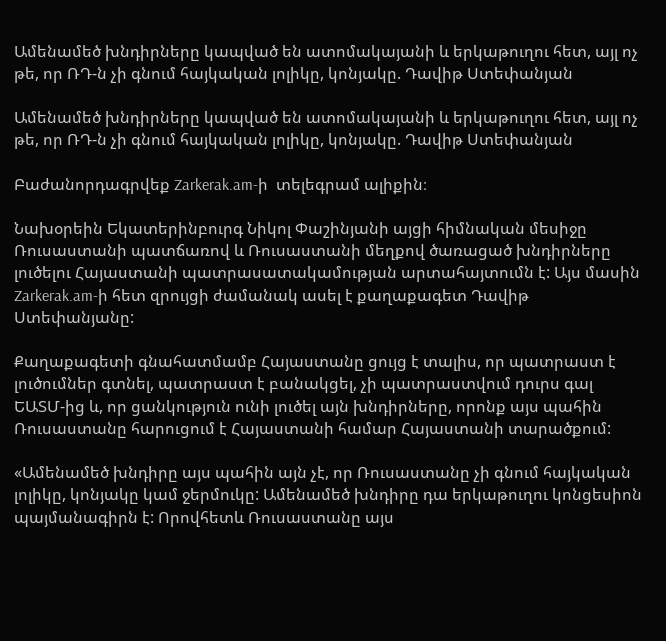Ամենամեծ խնդիրները կապված են ատոմակայանի և երկաթուղու հետ, այլ ոչ թե, որ ՌԴ-ն չի գնում հայկական լոլիկը, կոնյակը. Դավիթ Ստեփանյան

Ամենամեծ խնդիրները կապված են ատոմակայանի և երկաթուղու հետ, այլ ոչ թե, որ ՌԴ-ն չի գնում հայկական լոլիկը, կոնյակը. Դավիթ Ստեփանյան

Բաժանորդագրվեք Zarkerak.am-ի  տելեգրամ ալիքին։

Նախօրեին Եկատերինբուրգ Նիկոլ Փաշինյանի այցի հիմնական մեսիջը Ռուսաստանի պատճառով և Ռուսաստանի մեղքով ծառացած խնդիրները լուծելու Հայաստանի պատրասատակամության արտահայտումն է: Այս մասին Zarkerak.am-ի հետ զրույցի ժամանակ ասել է քաղաքագետ Դավիթ Ստեփանյանը:

Քաղաքագետի գնահատմամբ Հայաստանը ցույց է տալիս, որ պատրաստ է լուծումներ գտնել, պատրաստ է բանակցել, չի պատրաստվում դուրս գալ ԵԱՏՄ-ից և, որ ցանկություն ունի լուծել այն խնդիրները, որոնք այս պահին Ռուսաստանը հարուցում է Հայաստանի համար Հայաստանի տարածքում:

«Ամենամեծ խնդիրը այս պահին այն չէ, որ Ռուսաստանը չի գնում հայկական լոլիկը, կոնյակը կամ ջերմուկը: Ամենամեծ խնդիրը դա երկաթուղու կոնցեսիոն պայմանագիրն է: Որովհետև Ռուսաստանը այս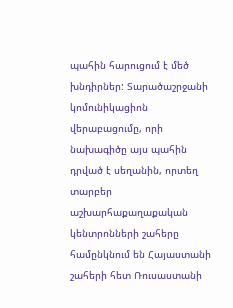պահին հարուցում է մեծ խնդիրներ: Տարածաշրջանի կոմունիկացիոն վերաբացումը, որի նախագիծը այս պահին դրված է սեղանին, որտեղ տարբեր աշխարհաքաղաքական կենտրոնների շահերը համընկնում են Հայաստանի շահերի հետ Ռուսաստանի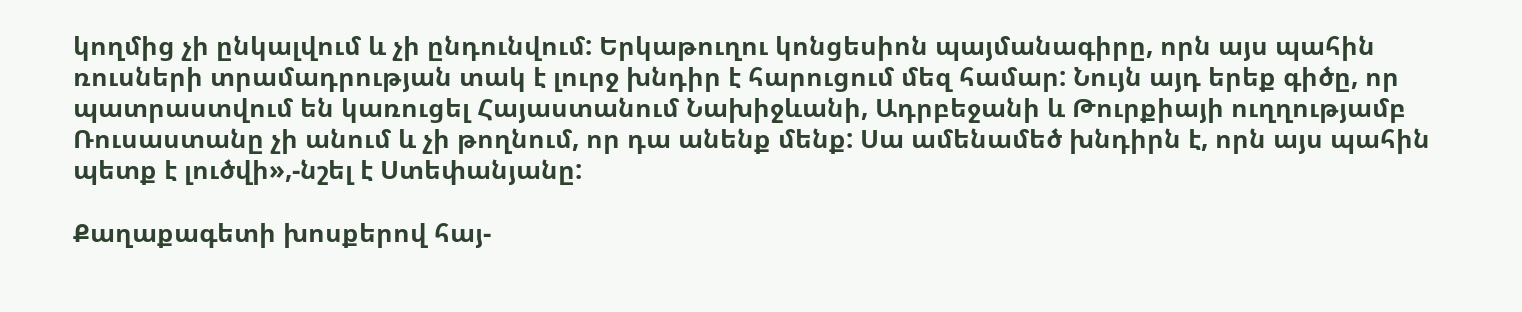կողմից չի ընկալվում և չի ընդունվում: Երկաթուղու կոնցեսիոն պայմանագիրը, որն այս պահին ռուսների տրամադրության տակ է լուրջ խնդիր է հարուցում մեզ համար: Նույն այդ երեք գիծը, որ պատրաստվում են կառուցել Հայաստանում Նախիջևանի, Ադրբեջանի և Թուրքիայի ուղղությամբ Ռուսաստանը չի անում և չի թողնում, որ դա անենք մենք: Սա ամենամեծ խնդիրն է, որն այս պահին պետք է լուծվի»,-նշել է Ստեփանյանը:

Քաղաքագետի խոսքերով հայ-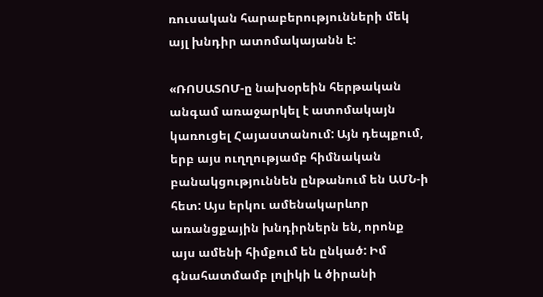ռուսական հարաբերությունների մեկ այլ խնդիր ատոմակայանն է:

«ՌՈՍԱՏՈՄ-ը նախօրեին հերթական անգամ առաջարկել է ատոմակայն կառուցել Հայաստանում: Այն դեպքում, երբ այս ուղղությամբ հիմնական բանակցություննեն ընթանում են ԱՄՆ-ի հետ: Այս երկու ամենակարևոր առանցքային խնդիրներն են, որոնք այս ամենի հիմքում են ընկած: Իմ գնահատմամբ լոլիկի և ծիրանի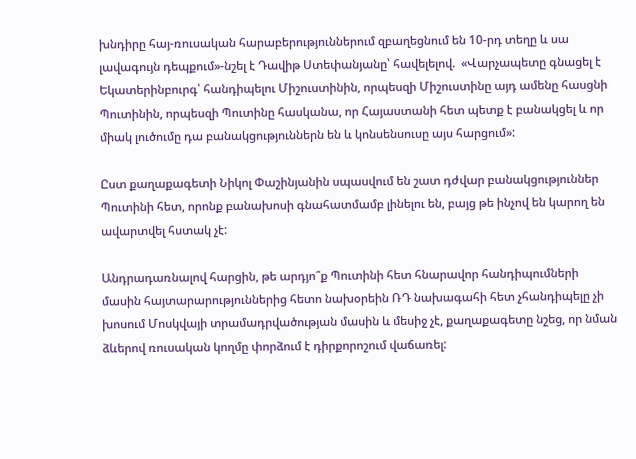խնդիրը հայ-ռուսական հարաբերություններում զբաղեցնում են 10-րդ տեղը և սա լավագույն դեպքում»-նշել է Դավիթ Ստեփանյանը՝ հավելելով.  «Վարչապետը գնացել է Եկատերինբուրգ՝ հանդիպելու Միշուստինին, որպեսզի Միշուստինը այդ ամենը հասցնի Պուտինին, որպեսզի Պուտինը հասկանա, որ Հայաստանի հետ պետք է բանակցել և որ միակ լուծումը դա բանակցություններն են և կոնսենսուսը այս հարցում»:

Ըստ քաղաքագետի Նիկոլ Փաշինյանին սպասվում են շատ դժվար բանակցություններ Պուտինի հետ, որոնք բանախոսի գնահատմամբ լինելու են, բայց թե ինչով են կարող են ավարտվել հստակ չէ:

Անդրադառնալով հարցին, թե արդյո՞ք Պուտինի հետ հնարավոր հանդիպումների մասին հայտարարություններից հետո նախօրեին ՌԴ նախագահի հետ չհանդիպելը չի խոսում Մոսկվայի տրամադրվածության մասին և մեսիջ չէ, քաղաքագետը նշեց, որ նման ձևերով ռուսական կողմը փորձում է դիրքորոշում վաճառել: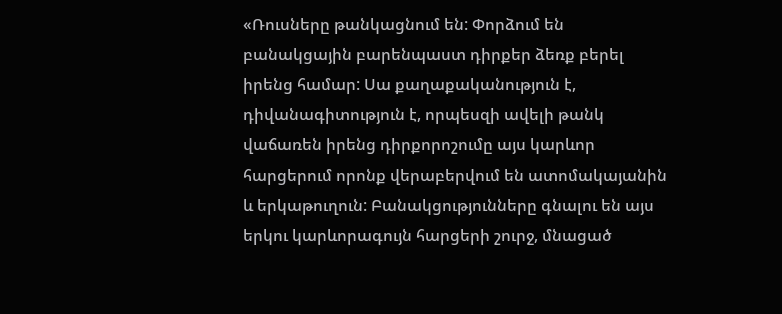«Ռուսները թանկացնում են: Փորձում են բանակցային բարենպաստ դիրքեր ձեռք բերել իրենց համար: Սա քաղաքականություն է, դիվանագիտություն է, որպեսզի ավելի թանկ վաճառեն իրենց դիրքորոշումը այս կարևոր հարցերում որոնք վերաբերվում են ատոմակայանին և երկաթուղուն: Բանակցությունները գնալու են այս երկու կարևորագույն հարցերի շուրջ, մնացած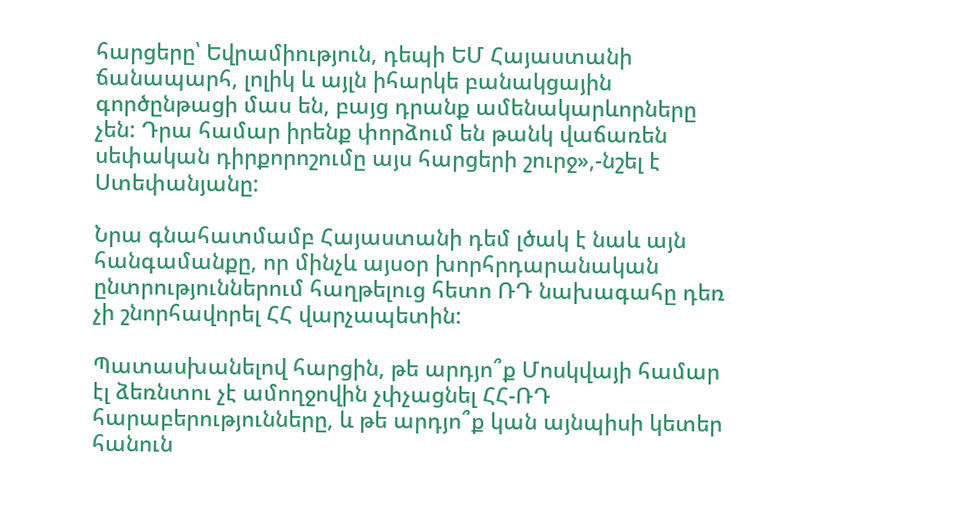հարցերը՝ Եվրամիություն, դեպի ԵՄ Հայաստանի ճանապարհ, լոլիկ և այլն իհարկե բանակցային գործընթացի մաս են, բայց դրանք ամենակարևորները չեն: Դրա համար իրենք փորձում են թանկ վաճառեն սեփական դիրքորոշումը այս հարցերի շուրջ»,-նշել է Ստեփանյանը:

Նրա գնահատմամբ Հայաստանի դեմ լծակ է նաև այն հանգամանքը, որ մինչև այսօր խորհրդարանական ընտրություններում հաղթելուց հետո ՌԴ նախագահը դեռ չի շնորհավորել ՀՀ վարչապետին:

Պատասխանելով հարցին, թե արդյո՞ք Մոսկվայի համար էլ ձեռնտու չէ ամողջովին չփչացնել ՀՀ-ՌԴ հարաբերությունները, և թե արդյո՞ք կան այնպիսի կետեր հանուն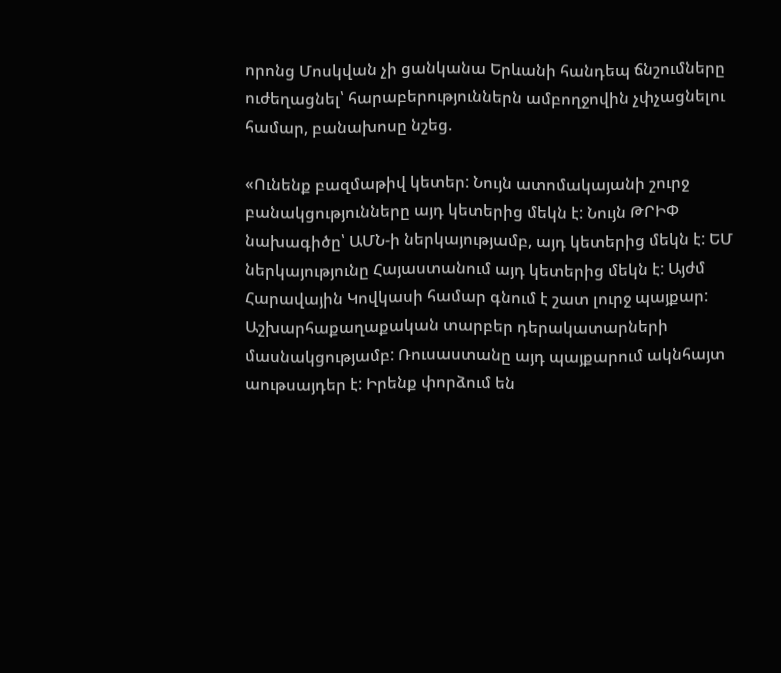որոնց Մոսկվան չի ցանկանա Երևանի հանդեպ ճնշումները ուժեղացնել՝ հարաբերություններն ամբողջովին չփչացնելու համար, բանախոսը նշեց.

«Ունենք բազմաթիվ կետեր: Նույն ատոմակայանի շուրջ բանակցությունները այդ կետերից մեկն է: Նույն ԹՐԻՓ նախագիծը՝ ԱՄՆ-ի ներկայությամբ, այդ կետերից մեկն է: ԵՄ ներկայությունը Հայաստանում այդ կետերից մեկն է: Այժմ Հարավային Կովկասի համար գնում է շատ լուրջ պայքար: Աշխարհաքաղաքական տարբեր դերակատարների մասնակցությամբ: Ռուսաստանը այդ պայքարում ակնհայտ աութսայդեր է: Իրենք փորձում են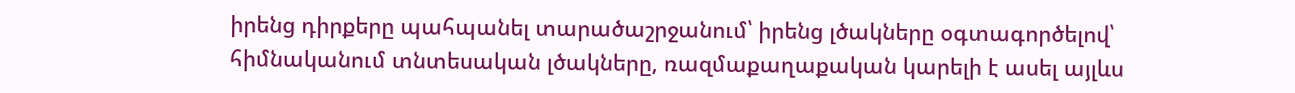իրենց դիրքերը պահպանել տարածաշրջանում՝ իրենց լծակները օգտագործելով՝ հիմնականում տնտեսական լծակները, ռազմաքաղաքական կարելի է ասել այլևս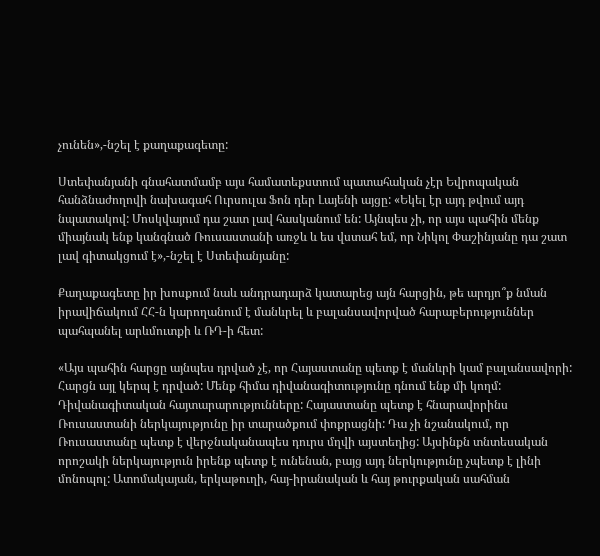չունեն»,-նշել է քաղաքագետը:

Ստեփանյանի գնահատմամբ այս համատեքստում պատահական չէր Եվրոպական հանձնաժողովի նախագահ Ուրսուլա Ֆոն դեր Լայենի այցը: «Եկել էր այդ թվում այդ նպատակով: Մոսկվայում դա շատ լավ հասկանում են: Այնպես չի, որ այս պահին մենք միայնակ ենք կանգնած Ռուսաստանի առջև և ես վստահ եմ, որ Նիկոլ Փաշինյանը դա շատ լավ գիտակցում է»,-նշել է Ստեփանյանը:

Քաղաքագետը իր խոսքում նաև անդրադարձ կատարեց այն հարցին, թե արդյո՞ք նման իրավիճակում ՀՀ-ն կարողանում է մանևրել և բալանսավորված հարաբերություններ պահպանել արևմուտքի և ՌԴ-ի հետ:

«Այս պահին հարցը այնպես դրված չէ, որ Հայաստանը պետք է մանևրի կամ բալանսավորի: Հարցն այլ կերպ է դրված: Մենք հիմա դիվանագիտությունը դնում ենք մի կողմ: Դիվանագիտական հայտարարությունները: Հայաստանը պետք է հնարավորինս Ռուսաստանի ներկայությունը իր տարածքում փոքրացնի: Դա չի նշանակում, որ Ռուսաստանը պետք է վերջնականապես դուրս մղվի այստեղից: Այսինքն տնտեսական որոշակի ներկայություն իրենք պետք է ունենան, բայց այդ ներկությունը չպետք է լինի մոնոպոլ: Ատոմակայան, երկաթուղի, հայ-իրանական և հայ թուրքական սահման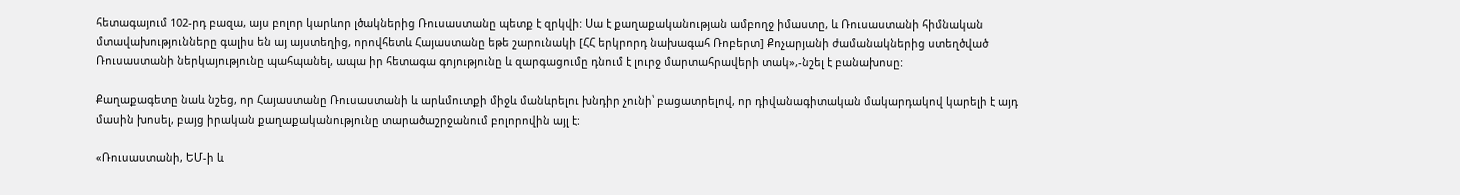հետագայում 102-րդ բազա, այս բոլոր կարևոր լծակներից Ռուսաստանը պետք է զրկվի: Սա է քաղաքականության ամբողջ իմաստը, և Ռուսաստանի հիմնական մտավախությունները գալիս են այ այստեղից, որովհետև Հայաստանը եթե շարունակի [ՀՀ երկրորդ նախագահ Ռոբերտ] Քոչարյանի ժամանակներից ստեղծված Ռուսաստանի ներկայությունը պահպանել, ապա իր հետագա գոյությունը և զարգացումը դնում է լուրջ մարտահրավերի տակ»,-նշել է բանախոսը:

Քաղաքագետը նաև նշեց, որ Հայաստանը Ռուսաստանի և արևմուտքի միջև մանևրելու խնդիր չունի՝ բացատրելով, որ դիվանագիտական մակարդակով կարելի է այդ մասին խոսել, բայց իրական քաղաքականությունը տարածաշրջանում բոլորովին այլ է:

«Ռուսաստանի, ԵՄ-ի և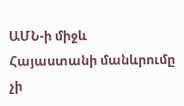ԱՄՆ-ի միջև Հայաստանի մանևրումը չի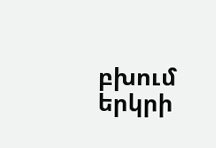բխում երկրի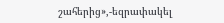շահերից»,-եզրափակել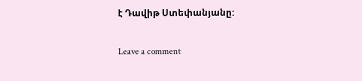է Դավիթ Ստեփանյանը:

Leave a comment